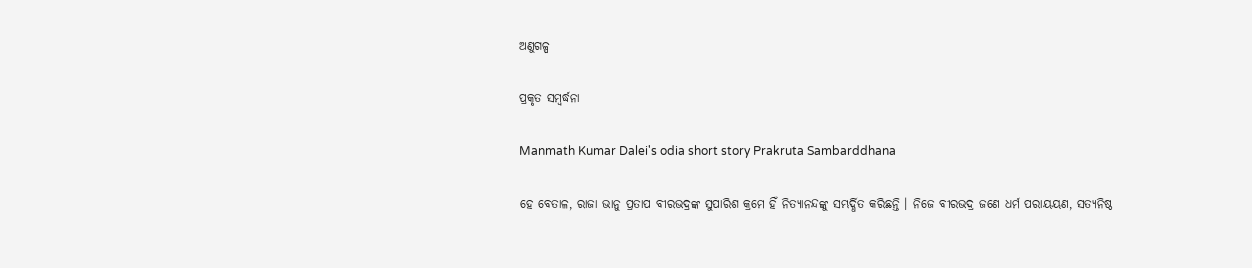ଅଣୁଗଳ୍ପ

ପ୍ରକୃତ ସମ୍ବର୍ଦ୍ଧନା

Manmath Kumar Dalei's odia short story Prakruta Sambarddhana

ହେ ବେତାଳ, ରାଜା ଭାନୁ ପ୍ରତାପ ବୀରଭଦ୍ରଙ୍କ ସୁପାରିଶ କ୍ରମେ ହିଁ ନିତ୍ୟାନନ୍ଦଙ୍କୁ ସମ୍ଭର୍ଦ୍ଧିତ କରିଛନ୍ତି । ନିଜେ ବୀରଭଦ୍ର ଜଣେ ଧର୍ମ ପରାୟୟଣ, ସତ୍ଯନିଷ୍ଠ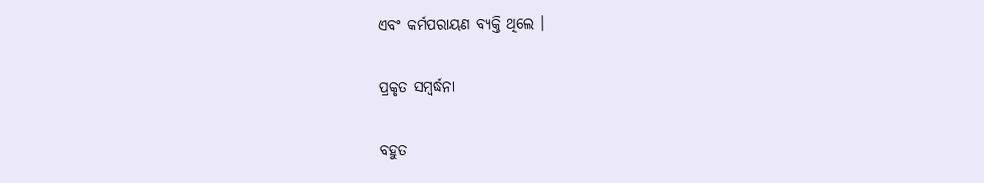ଏବଂ କର୍ମପରାୟଣ ବ୍ଯକ୍ତି ଥିଲେ ।

ପ୍ରକୃତ ସମ୍ବର୍ଦ୍ଧନା

ବହୁତ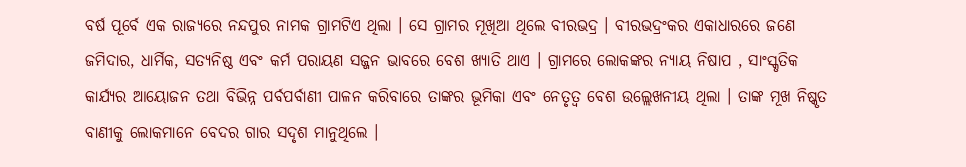ବର୍ଷ ପୂର୍ବେ ଏକ ରାଜ୍ଯରେ ନନ୍ଦପୁର ନାମକ ଗ୍ରାମଟିଏ ଥିଲା । ସେ ଗ୍ରାମର ମୂଖିଆ ଥିଲେ ବୀରଭଦ୍ର । ବୀରଭଦ୍ରଂକର ଏକାଧାରରେ ଜଣେ ଜମିଦାର, ଧାର୍ମିକ, ସତ୍ଯନିଷ୍ଠ ଏବଂ କର୍ମ ପରାୟଣ ସଜ୍ଜନ ଭାବରେ ବେଶ ଖ୍ଯାତି ଥାଏ । ଗ୍ରାମରେ ଲୋକଙ୍କର ନ୍ଯାୟ ନିଷାପ , ସାଂସ୍କୃତିକ କାର୍ଯ୍ଯର ଆୟୋଜନ ତଥା ବିଭିନ୍ନ ପର୍ବପର୍ବାଣୀ ପାଳନ କରିବାରେ ତାଙ୍କର ଭୂମିକା ଏବଂ ନେତୃତ୍ୱ ବେଶ ଉଲ୍ଲେଖନୀୟ ଥିଲା । ତାଙ୍କ ମୂଖ ନିଷ୍କୃତ ବାଣୀକୁ ଲୋକମାନେ ବେଦର ଗାର ସଦୃଶ ମାନୁଥିଲେ ।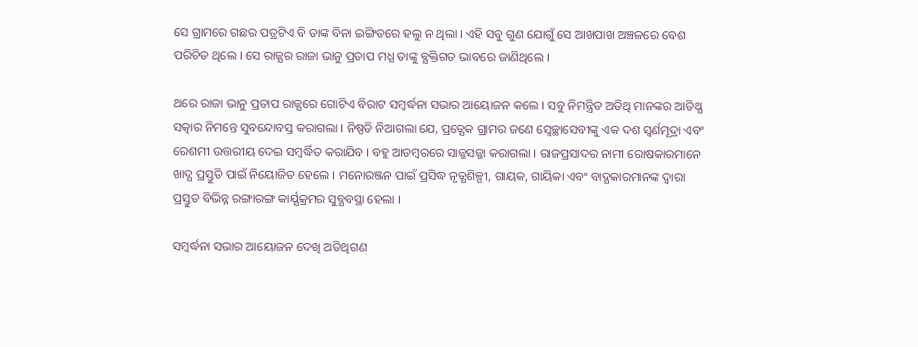ସେ ଗ୍ରାମରେ ଗଛର ପତ୍ରଟିଏ ବି ତାଙ୍କ ବିନା ଇଙ୍ଗିତରେ ହଲୁ ନ ଥିଲା । ଏହି ସବୁ ଗୁଣ ଯୋଗୁଁ ସେ ଆଖପାଖ ଅଞ୍ଚଳରେ ବେଶ ପରିଚିତ ଥିଲେ । ସେ ରାଜ୍ଯର ରାଜା ଭାନୁ ପ୍ରତାପ ମଧ୍ଯ ତାଙ୍କୁ ବ୍ଯକ୍ତିଗତ ଭାବରେ ଜାଣିଥିଲେ ।

ଥରେ ରାଜା ଭାନୁ ପ୍ରତାପ ରାଜ୍ଯରେ ଗୋଟିଏ ବିରାଟ ସମ୍ବର୍ଦ୍ଧନା ସଭାର ଆୟୋଜନ କଲେ । ସବୁ ନିମନ୍ତ୍ରିତ ଅତିଥି ମାନଙ୍କର ଆତିଥ୍ଯ ସତ୍କାର ନିମନ୍ତେ ସୁବନ୍ଦୋବସ୍ତ କରାଗଲା । ନିଷ୍ପତି ନିଆଗଲା ଯେ, ପ୍ରତ୍ଯେକ ଗ୍ରାମର ଜଣେ ସ୍ୱେଚ୍ଛାସେବୀଙ୍କୁ ଏକ ଦଶ ସ୍ୱର୍ଣମୂଦ୍ରା ଏବଂ ରେଶମୀ ଉତ୍ତରୀୟ ଦେଇ ସମ୍ବର୍ଦ୍ଧିତ କରାଯିବ । ବହୁ ଆଡମ୍ବରରେ ସାଜ୍ଜସଜ୍ଜା କରାଗଲା । ରାଜପ୍ରସାଦର ନାମୀ ରୋଷକାରମାନେ ଖାଦ୍ଯ ପ୍ରସ୍ତୁତି ପାଇଁ ନିୟୋଜିତ ହେଲେ । ମନୋରଞ୍ଜନ ପାଇଁ ପ୍ରସିଦ୍ଧ ନୃତ୍ଯଶିଳ୍ପୀ, ଗାୟକ, ଗାୟିକା ଏବଂ ବାଦ୍ଯକାରମାନଙ୍କ ଦ୍ୱାରା ପ୍ରସ୍ତୁତ ବିଭିନ୍ନ ରଙ୍ଗାରଙ୍ଗ କାର୍ଯ୍ଯକ୍ରମର ସୁବ୍ଯବସ୍ଥା ହେଲା ।

ସମ୍ବର୍ଦ୍ଧନା ସଭାର ଆୟୋଜନ ଦେଖି ଅତିଥିଗଣ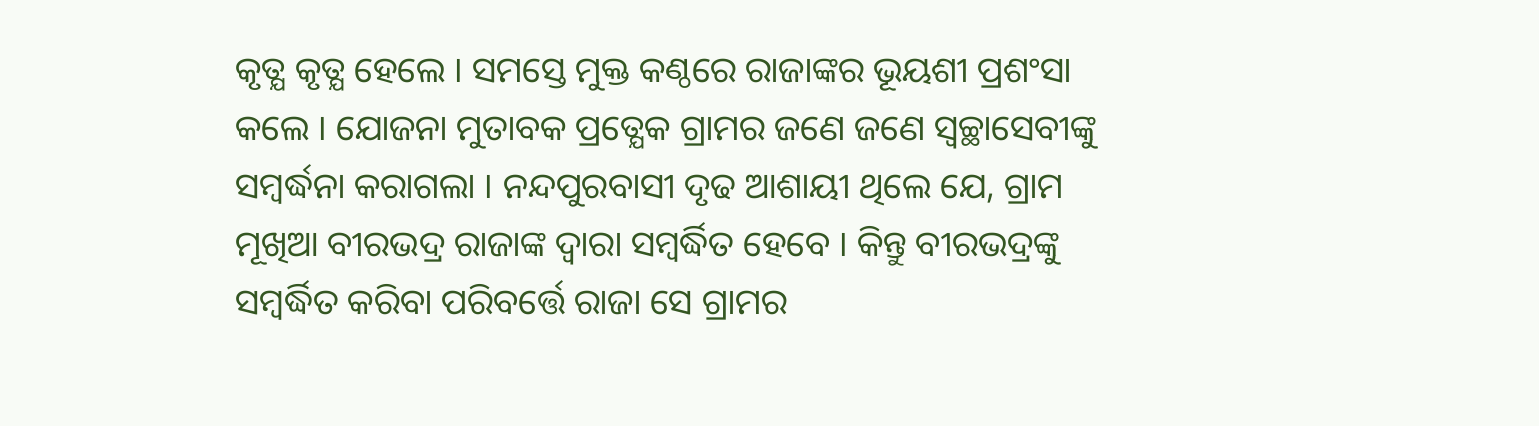କୃତ୍ଯ କୃତ୍ଯ ହେଲେ । ସମସ୍ତେ ମୁକ୍ତ କଣ୍ଠରେ ରାଜାଙ୍କର ଭୂୟଶୀ ପ୍ରଶଂସା କଲେ । ଯୋଜନା ମୁତାବକ ପ୍ରତ୍ଯେକ ଗ୍ରାମର ଜଣେ ଜଣେ ସ୍ୱଚ୍ଛାସେବୀଙ୍କୁ ସମ୍ବର୍ଦ୍ଧନା କରାଗଲା । ନନ୍ଦପୁରବାସୀ ଦୃଢ ଆଶାୟୀ ଥିଲେ ଯେ, ଗ୍ରାମ ମୂଖିଆ ବୀରଭଦ୍ର ରାଜାଙ୍କ ଦ୍ୱାରା ସମ୍ବର୍ଦ୍ଧିତ ହେବେ । କିନ୍ତୁ ବୀରଭଦ୍ରଙ୍କୁ ସମ୍ବର୍ଦ୍ଧିତ କରିବା ପରିବର୍ତ୍ତେ ରାଜା ସେ ଗ୍ରାମର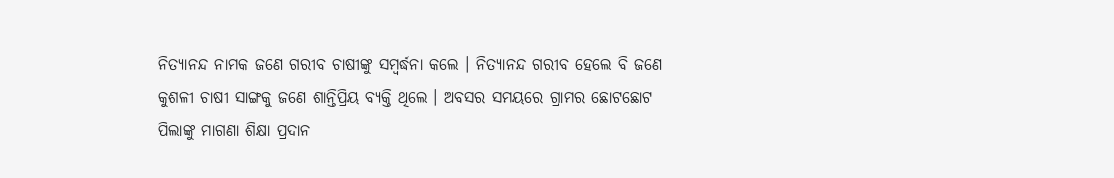ନିତ୍ଯାନନ୍ଦ ନାମକ ଜଣେ ଗରୀବ ଚାଷୀଙ୍କୁ ସମ୍ବର୍ଦ୍ଧନା କଲେ । ନିତ୍ଯାନନ୍ଦ ଗରୀବ ହେଲେ ବି ଜଣେ କୁଶଳୀ ଚାଷୀ ସାଙ୍ଗକୁ ଜଣେ ଶାନ୍ତିପ୍ରିୟ ବ୍ଯକ୍ତି ଥିଲେ । ଅବସର ସମୟରେ ଗ୍ରାମର ଛୋଟଛୋଟ ପିଲାଙ୍କୁ ମାଗଣା ଶିକ୍ଷା ପ୍ରଦାନ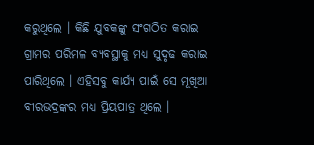କରୁଥିଲେ । କିଛି ଯୁବକଙ୍କୁ ସଂଗଠିତ କରାଇ ଗ୍ରାମର ପରିମଳ ବ୍ଯବସ୍ଥାକୁ ମଧ୍ଯ ସୁଦୃଢ କରାଇ ପାରିଥିଲେ । ଏହିସବୁ କାର୍ଯ୍ଯ ପାଇଁ ସେ ମୂଖିଆ ବୀରଭଦ୍ରଙ୍କର ମଧ୍ଯ ପ୍ରିୟପାତ୍ର ଥିଲେ ।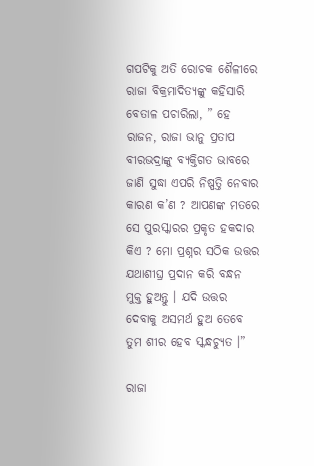ଗପଟିକୁ ଅତି ରୋଚକ ଶୈଳୀରେ ରାଜା ବିକ୍ରମାଦିତ୍ୟଙ୍କୁ କହିସାରି ବେତାଳ ପଚାରିଲା, ” ହେ ରାଜନ, ରାଜା ଭାନୁ ପ୍ରତାପ ବୀରଭଦ୍ରାଙ୍କୁ ବ୍ଯକ୍ତିଗତ ଭାବରେ ଜାଣି ସୁଦ୍ଧା ଏପରି ନିଷ୍ପତ୍ତି ନେବାର କାରଣ କ’ଣ ? ଆପଣଙ୍କ ମତରେ ସେ ପୁରସ୍କାରର ପ୍ରକୃତ ହକଦାର କିଏ ? ମୋ ପ୍ରଶ୍ନର ସଠିକ ଉତ୍ତର ଯଥାଶୀଘ୍ର ପ୍ରଦାନ କରି ବନ୍ଧନ ମୁକ୍ତ ହୁଅନ୍ତୁ । ଯଦି ଉତ୍ତର ଦେବାକୁ ଅସମର୍ଥ ହୁଅ ତେବେ ତୁମ ଶୀର ହେବ ସ୍କନ୍ଧଚ୍ଯୁତ ।”

ରାଜା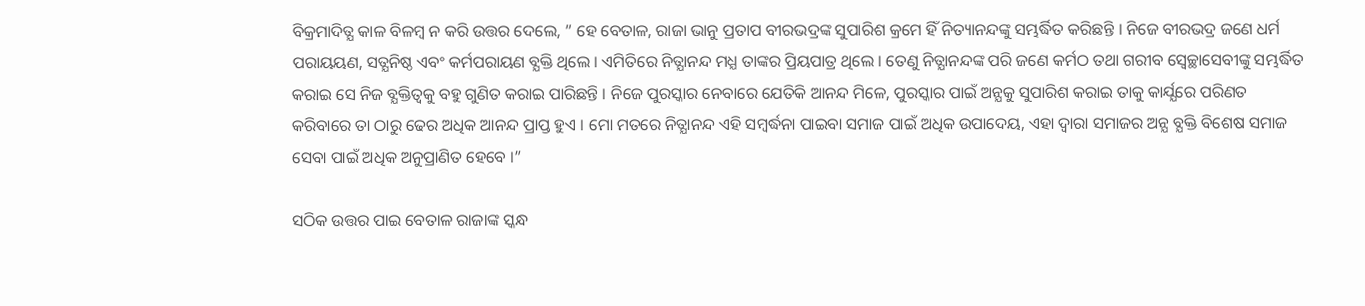ବିକ୍ରମାଦିତ୍ଯ କାଳ ବିଳମ୍ବ ନ କରି ଉତ୍ତର ଦେଲେ, ” ହେ ବେତାଳ, ରାଜା ଭାନୁ ପ୍ରତାପ ବୀରଭଦ୍ରଙ୍କ ସୁପାରିଶ କ୍ରମେ ହିଁ ନିତ୍ୟାନନ୍ଦଙ୍କୁ ସମ୍ଭର୍ଦ୍ଧିତ କରିଛନ୍ତି । ନିଜେ ବୀରଭଦ୍ର ଜଣେ ଧର୍ମ ପରାୟୟଣ, ସତ୍ଯନିଷ୍ଠ ଏବଂ କର୍ମପରାୟଣ ବ୍ଯକ୍ତି ଥିଲେ । ଏମିତିରେ ନିତ୍ଯାନନ୍ଦ ମଧ୍ଯ ତାଙ୍କର ପ୍ରିୟପାତ୍ର ଥିଲେ । ତେଣୁ ନିତ୍ଯାନନ୍ଦଙ୍କ ପରି ଜଣେ କର୍ମଠ ତଥା ଗରୀବ ସ୍ୱେଚ୍ଛାସେବୀଙ୍କୁ ସମ୍ଭର୍ଦ୍ଧିତ କରାଇ ସେ ନିଜ ବ୍ଯକ୍ତିତ୍ୱକୁ ବହୁ ଗୁଣିତ କରାଇ ପାରିଛନ୍ତି । ନିଜେ ପୁରସ୍କାର ନେବାରେ ଯେତିକି ଆନନ୍ଦ ମିଳେ, ପୁରସ୍କାର ପାଇଁ ଅନ୍ଯକୁ ସୁପାରିଶ କରାଇ ତାକୁ କାର୍ଯ୍ଯରେ ପରିଣତ କରିବାରେ ତା ଠାରୁ ଢେର ଅଧିକ ଆନନ୍ଦ ପ୍ରାପ୍ତ ହୁଏ । ମୋ ମତରେ ନିତ୍ଯାନନ୍ଦ ଏହି ସମ୍ବର୍ଦ୍ଧନା ପାଇବା ସମାଜ ପାଇଁ ଅଧିକ ଉପାଦେୟ, ଏହା ଦ୍ୱାରା ସମାଜର ଅନ୍ଯ ବ୍ଯକ୍ତି ବିଶେଷ ସମାଜ ସେବା ପାଇଁ ଅଧିକ ଅନୁପ୍ରାଣିତ ହେବେ ।”

ସଠିକ ଉତ୍ତର ପାଇ ବେତାଳ ରାଜାଙ୍କ ସ୍କନ୍ଧ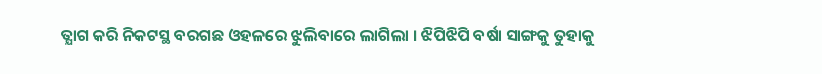ତ୍ଯାଗ କରି ନିକଟସ୍ଥ ବରଗଛ ଓହଳରେ ଝୁଲିବାରେ ଲାଗିଲା । ଝିପିଝିପି ବର୍ଷା ସାଙ୍ଗକୁ ତୁହାକୁ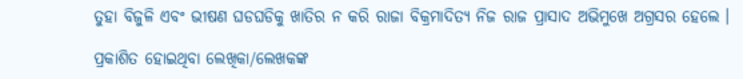ତୁହା ବିଜୁଳି ଏବଂ ଭୀଷଣ ଘଡଘଡିକୁ ଖାତିର ନ କରି ରାଜା ବିକ୍ରମାଦିତ୍ଯ ନିଜ ରାଜ ପ୍ରାସାଦ ଅଭିମୁଖେ ଅଗ୍ରସର ହେଲେ ।

ପ୍ରକାଶିତ ହୋଇଥିବା ଲେଖିକା/ଲେଖକଙ୍କ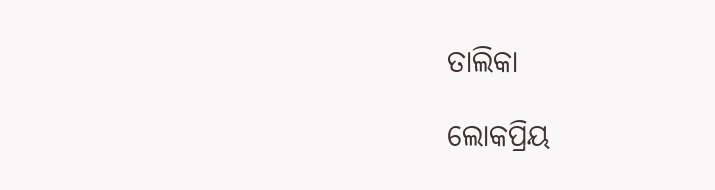ତାଲିକା

ଲୋକପ୍ରିୟ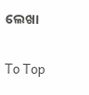ଲେଖା

To Top